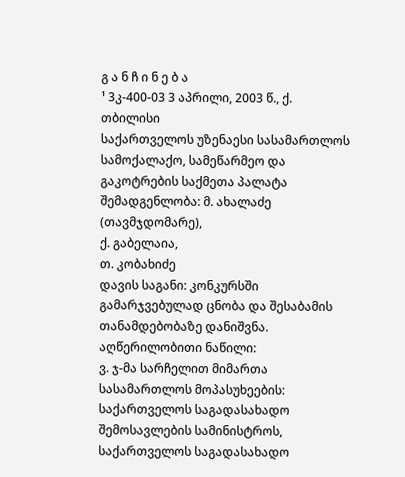გ ა ნ ჩ ი ნ ე ბ ა
¹ 3კ-400-03 3 აპრილი, 2003 წ., ქ. თბილისი
საქართველოს უზენაესი სასამართლოს სამოქალაქო, სამეწარმეო და გაკოტრების საქმეთა პალატა
შემადგენლობა: მ. ახალაძე (თავმჯდომარე),
ქ. გაბელაია,
თ. კობახიძე
დავის საგანი: კონკურსში გამარჯვებულად ცნობა და შესაბამის თანამდებობაზე დანიშვნა.
აღწერილობითი ნაწილი:
ვ. ჯ-მა სარჩელით მიმართა სასამართლოს მოპასუხეების: საქართველოს საგადასახადო შემოსავლების სამინისტროს, საქართველოს საგადასახადო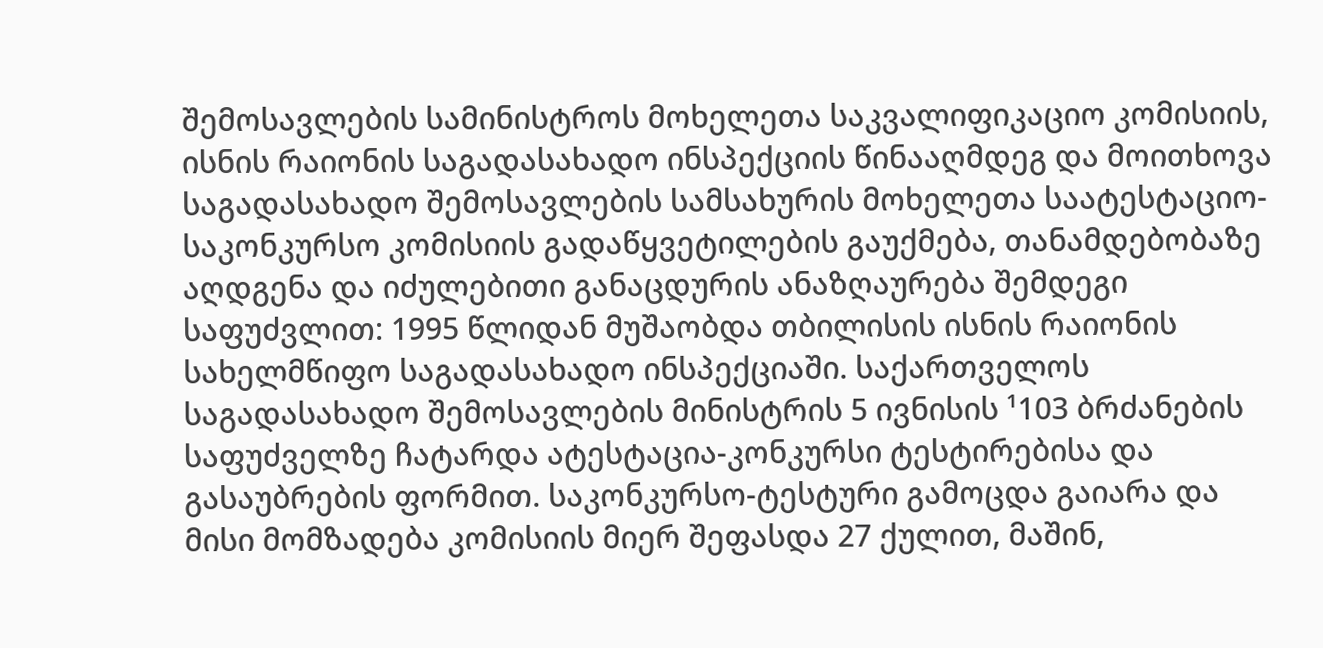შემოსავლების სამინისტროს მოხელეთა საკვალიფიკაციო კომისიის, ისნის რაიონის საგადასახადო ინსპექციის წინააღმდეგ და მოითხოვა საგადასახადო შემოსავლების სამსახურის მოხელეთა საატესტაციო-საკონკურსო კომისიის გადაწყვეტილების გაუქმება, თანამდებობაზე აღდგენა და იძულებითი განაცდურის ანაზღაურება შემდეგი საფუძვლით: 1995 წლიდან მუშაობდა თბილისის ისნის რაიონის სახელმწიფო საგადასახადო ინსპექციაში. საქართველოს საგადასახადო შემოსავლების მინისტრის 5 ივნისის ¹103 ბრძანების საფუძველზე ჩატარდა ატესტაცია-კონკურსი ტესტირებისა და გასაუბრების ფორმით. საკონკურსო-ტესტური გამოცდა გაიარა და მისი მომზადება კომისიის მიერ შეფასდა 27 ქულით, მაშინ,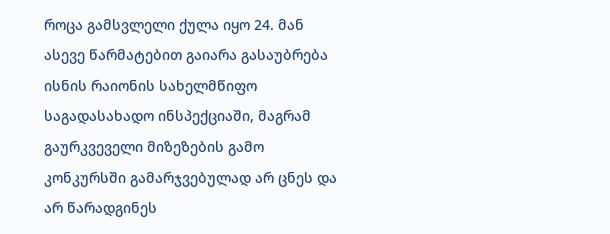როცა გამსვლელი ქულა იყო 24. მან ასევე წარმატებით გაიარა გასაუბრება ისნის რაიონის სახელმწიფო საგადასახადო ინსპექციაში, მაგრამ გაურკვეველი მიზეზების გამო კონკურსში გამარჯვებულად არ ცნეს და არ წარადგინეს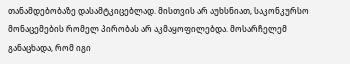თანამდებობაზე დასამტკიცებლად. მისთვის არ აუხსნიათ, საკონკურსო მონაცემების რომელ პირობას არ აკმაყოფილებდა. მოსარჩელემ განაცხადა, რომ იგი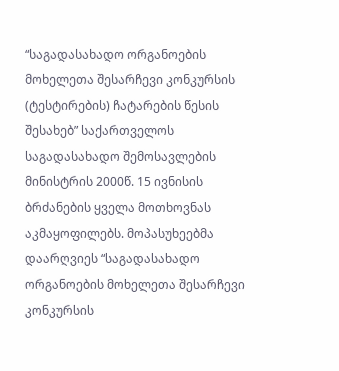“საგადასახადო ორგანოების მოხელეთა შესარჩევი კონკურსის (ტესტირების) ჩატარების წესის შესახებ” საქართველოს საგადასახადო შემოსავლების მინისტრის 2000წ. 15 ივნისის ბრძანების ყველა მოთხოვნას აკმაყოფილებს. მოპასუხეებმა დაარღვიეს “საგადასახადო ორგანოების მოხელეთა შესარჩევი კონკურსის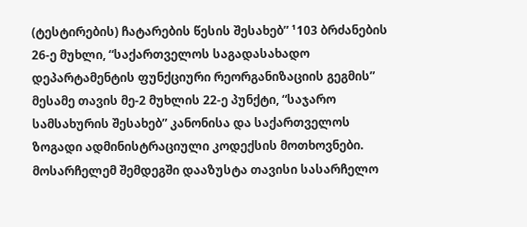(ტესტირების) ჩატარების წესის შესახებ” ¹103 ბრძანების 26-ე მუხლი, “საქართველოს საგადასახადო დეპარტამენტის ფუნქციური რეორგანიზაციის გეგმის” მესამე თავის მე-2 მუხლის 22-ე პუნქტი, “საჯარო სამსახურის შესახებ” კანონისა და საქართველოს ზოგადი ადმინისტრაციული კოდექსის მოთხოვნები. მოსარჩელემ შემდეგში დააზუსტა თავისი სასარჩელო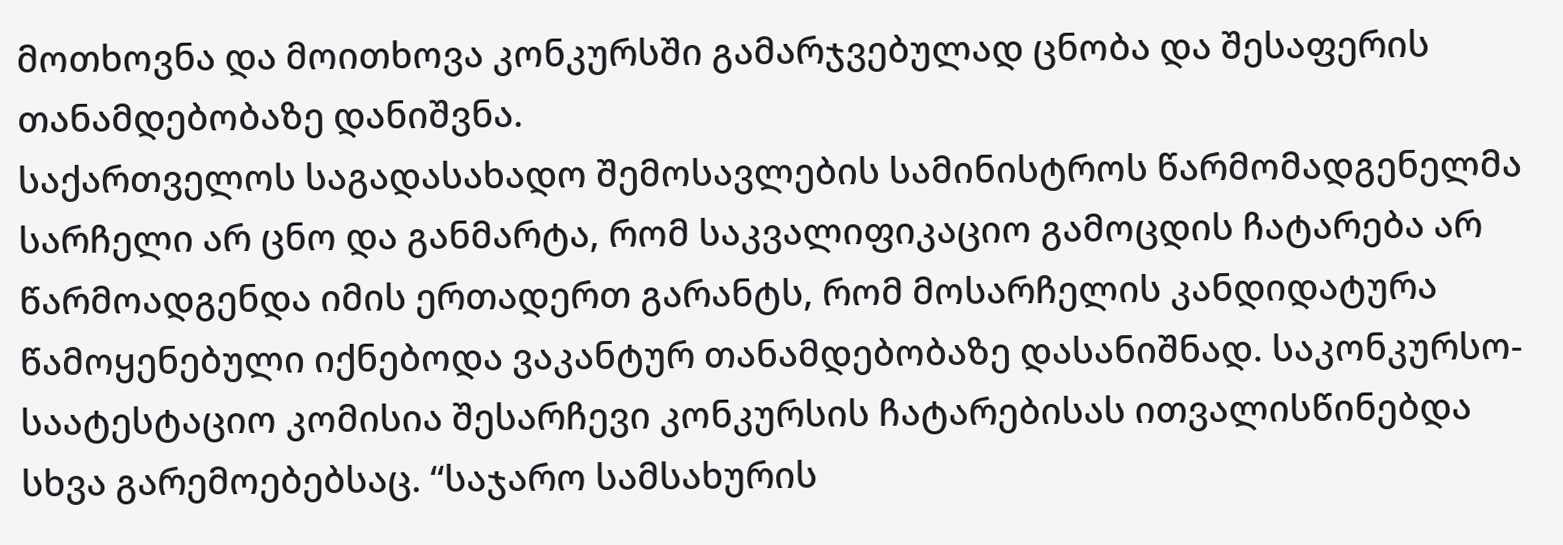მოთხოვნა და მოითხოვა კონკურსში გამარჯვებულად ცნობა და შესაფერის თანამდებობაზე დანიშვნა.
საქართველოს საგადასახადო შემოსავლების სამინისტროს წარმომადგენელმა სარჩელი არ ცნო და განმარტა, რომ საკვალიფიკაციო გამოცდის ჩატარება არ წარმოადგენდა იმის ერთადერთ გარანტს, რომ მოსარჩელის კანდიდატურა წამოყენებული იქნებოდა ვაკანტურ თანამდებობაზე დასანიშნად. საკონკურსო-საატესტაციო კომისია შესარჩევი კონკურსის ჩატარებისას ითვალისწინებდა სხვა გარემოებებსაც. “საჯარო სამსახურის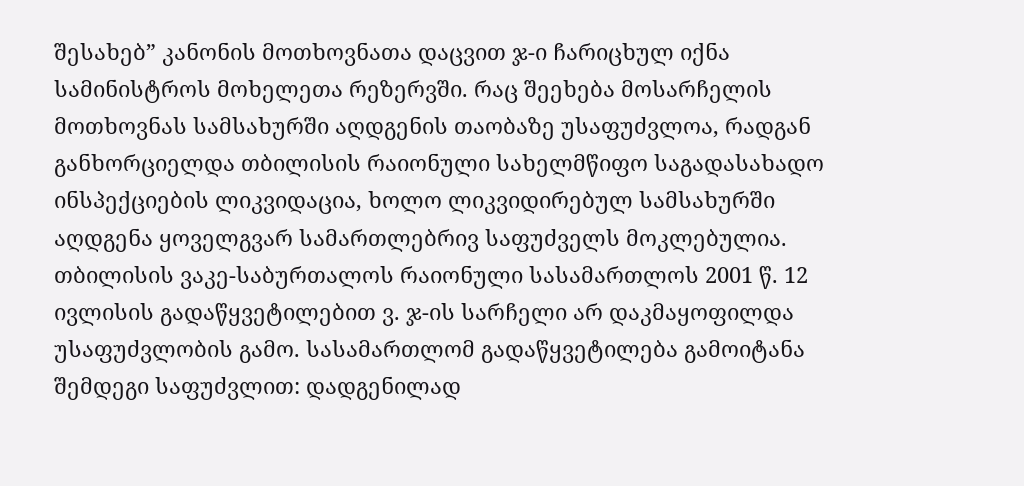შესახებ” კანონის მოთხოვნათა დაცვით ჯ-ი ჩარიცხულ იქნა სამინისტროს მოხელეთა რეზერვში. რაც შეეხება მოსარჩელის მოთხოვნას სამსახურში აღდგენის თაობაზე უსაფუძვლოა, რადგან განხორციელდა თბილისის რაიონული სახელმწიფო საგადასახადო ინსპექციების ლიკვიდაცია, ხოლო ლიკვიდირებულ სამსახურში აღდგენა ყოველგვარ სამართლებრივ საფუძველს მოკლებულია.
თბილისის ვაკე-საბურთალოს რაიონული სასამართლოს 2001 წ. 12 ივლისის გადაწყვეტილებით ვ. ჯ-ის სარჩელი არ დაკმაყოფილდა უსაფუძვლობის გამო. სასამართლომ გადაწყვეტილება გამოიტანა შემდეგი საფუძვლით: დადგენილად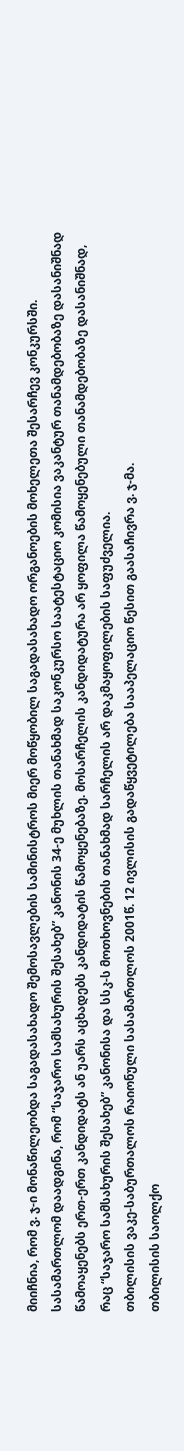მიიჩნია, რომ ვ. ჯ-ი მონაწილეობდა საგადასახადო შემოსავლების სამინისტროს მიერ მოწყობილ საგადასახადო ორგანოების მოხელეთა შესარჩევ კონკურსში. სასამართლომ დაადგინა, რომ “საჯარო სამსახურის შესახებ” კანონის 34-ე მუხლის თანახმად საკონკურსო საატესტაციო კომისია ვაკანტურ თანამდებობაზე დასანიშნად წამოაყენებს ერთ-ერთ კანდიდატს ან უარს აცხადებს კანდიდატის წამოყენებაზე. მოსარჩელის კანდიდატურა არ ყოფილა წამოყენებული თანამდებობაზე დასანიშნად, რაც “საჯარო სამსახურის შესახებ” კანონისა და სსკ-ს მოთხოვნების თანახმად სარჩელის არ დაკმაყოფილების საფუძველია.
თბილისის ვაკე-საბურთალოს რაიონული სასამართლოს 2001წ. 12 ივლისის გადაწყვეტილება სააპელაციო წესით გაასაჩივრა ვ. ჯ-მა.
თბილისის საოლქო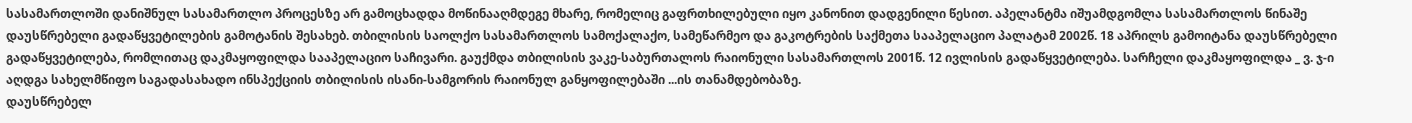სასამართლოში დანიშნულ სასამართლო პროცესზე არ გამოცხადდა მოწინააღმდეგე მხარე, რომელიც გაფრთხილებული იყო კანონით დადგენილი წესით. აპელანტმა იშუამდგომლა სასამართლოს წინაშე დაუსწრებელი გადაწყვეტილების გამოტანის შესახებ. თბილისის საოლქო სასამართლოს სამოქალაქო, სამეწარმეო და გაკოტრების საქმეთა სააპელაციო პალატამ 2002წ. 18 აპრილს გამოიტანა დაუსწრებელი გადაწყვეტილება, რომლითაც დაკმაყოფილდა სააპელაციო საჩივარი. გაუქმდა თბილისის ვაკე-საბურთალოს რაიონული სასამართლოს 2001წ. 12 ივლისის გადაწყვეტილება. სარჩელი დაკმაყოფილდა _ ვ. ჯ-ი აღდგა სახელმწიფო საგადასახადო ინსპექციის თბილისის ისანი-სამგორის რაიონულ განყოფილებაში ...ის თანამდებობაზე.
დაუსწრებელ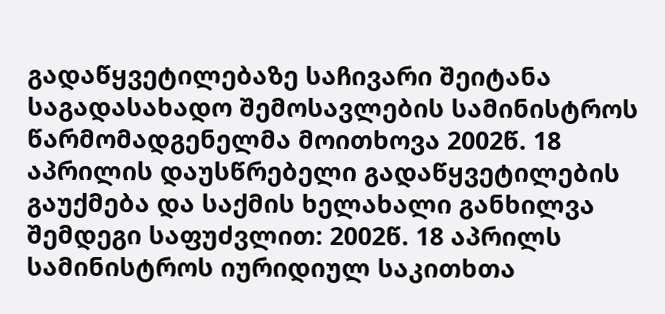გადაწყვეტილებაზე საჩივარი შეიტანა საგადასახადო შემოსავლების სამინისტროს წარმომადგენელმა მოითხოვა 2002წ. 18 აპრილის დაუსწრებელი გადაწყვეტილების გაუქმება და საქმის ხელახალი განხილვა შემდეგი საფუძვლით: 2002წ. 18 აპრილს სამინისტროს იურიდიულ საკითხთა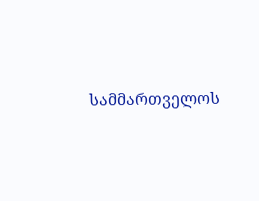სამმართველოს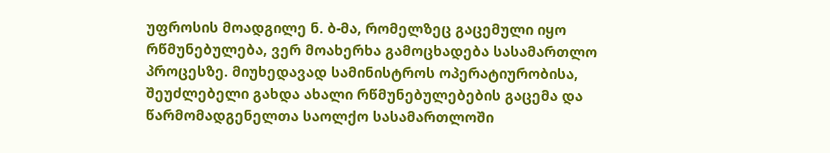უფროსის მოადგილე ნ. ბ-მა, რომელზეც გაცემული იყო რწმუნებულება, ვერ მოახერხა გამოცხადება სასამართლო პროცესზე. მიუხედავად სამინისტროს ოპერატიურობისა, შეუძლებელი გახდა ახალი რწმუნებულებების გაცემა და წარმომადგენელთა საოლქო სასამართლოში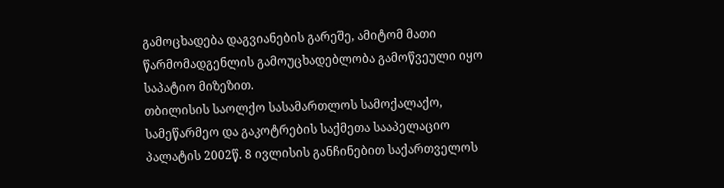გამოცხადება დაგვიანების გარეშე, ამიტომ მათი წარმომადგენლის გამოუცხადებლობა გამოწვეული იყო საპატიო მიზეზით.
თბილისის საოლქო სასამართლოს სამოქალაქო, სამეწარმეო და გაკოტრების საქმეთა სააპელაციო პალატის 2002წ. 8 ივლისის განჩინებით საქართველოს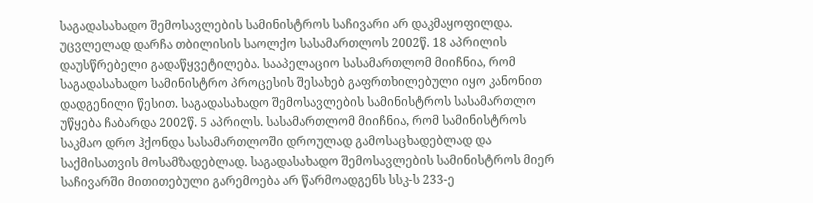საგადასახადო შემოსავლების სამინისტროს საჩივარი არ დაკმაყოფილდა. უცვლელად დარჩა თბილისის საოლქო სასამართლოს 2002წ. 18 აპრილის დაუსწრებელი გადაწყვეტილება. სააპელაციო სასამართლომ მიიჩნია, რომ საგადასახადო სამინისტრო პროცესის შესახებ გაფრთხილებული იყო კანონით დადგენილი წესით. საგადასახადო შემოსავლების სამინისტროს სასამართლო უწყება ჩაბარდა 2002წ. 5 აპრილს. სასამართლომ მიიჩნია, რომ სამინისტროს საკმაო დრო ჰქონდა სასამართლოში დროულად გამოსაცხადებლად და საქმისათვის მოსამზადებლად. საგადასახადო შემოსავლების სამინისტროს მიერ საჩივარში მითითებული გარემოება არ წარმოადგენს სსკ-ს 233-ე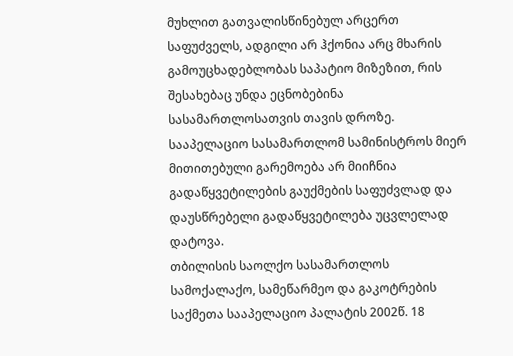მუხლით გათვალისწინებულ არცერთ საფუძველს, ადგილი არ ჰქონია არც მხარის გამოუცხადებლობას საპატიო მიზეზით, რის შესახებაც უნდა ეცნობებინა სასამართლოსათვის თავის დროზე. სააპელაციო სასამართლომ სამინისტროს მიერ მითითებული გარემოება არ მიიჩნია გადაწყვეტილების გაუქმების საფუძვლად და დაუსწრებელი გადაწყვეტილება უცვლელად დატოვა.
თბილისის საოლქო სასამართლოს სამოქალაქო, სამეწარმეო და გაკოტრების საქმეთა სააპელაციო პალატის 2002წ. 18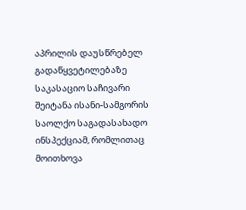აპრილის დაუსწრებელ გადაწყვეტილებაზე საკასაციო საჩივარი შეიტანა ისანი-სამგორის საოლქო საგადასახადო ინსპექციამ, რომლითაც მოითხოვა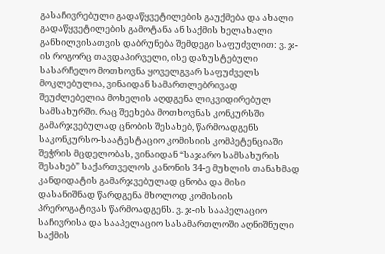გასაჩივრებული გადაწყვეტილების გაუქმება და ახალი გადაწყვეტილების გამოტანა ან საქმის ხელახალი განხილვისათვის დაბრუნება შემდეგი საფუძვლით: ვ. ჯ-ის როგორც თავდაპირველი, ისე დაზუსტებული სასარჩელო მოთხოვნა ყოველგვარ საფუძველს მოკლებულია, ვინაიდან სამართლებრივად შეუძლებელია მოხელის აღდგენა ლიკვიდირებულ სამსახურში. რაც შეეხება მოთხოვნას კონკურსში გამარჯვებულად ცნობის შესახებ, წარმოადგენს საკონკურსო-საატესტაციო კომისიის კომპეტენციაში შეჭრის მცდელობას, ვინაიდან “საჯარო სამსახურის შესახებ” საქართველოს კანონის 34-ე მუხლის თანახმად კანდიდატის გამარჯვებულად ცნობა და მისი დასანიშნად წარდგენა მხოლოდ კომისიის პრეროგატივას წარმოადგენს. ვ. ჯ-ის სააპელაციო საჩივრისა და სააპელაციო სასამართლოში აღნიშნული საქმის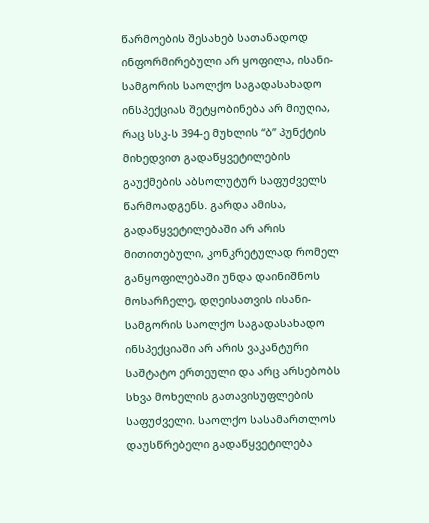წარმოების შესახებ სათანადოდ ინფორმირებული არ ყოფილა, ისანი-სამგორის საოლქო საგადასახადო ინსპექციას შეტყობინება არ მიუღია, რაც სსკ-ს 394-ე მუხლის “ბ” პუნქტის მიხედვით გადაწყვეტილების გაუქმების აბსოლუტურ საფუძველს წარმოადგენს. გარდა ამისა, გადაწყვეტილებაში არ არის მითითებული, კონკრეტულად რომელ განყოფილებაში უნდა დაინიშნოს მოსარჩელე, დღეისათვის ისანი-სამგორის საოლქო საგადასახადო ინსპექციაში არ არის ვაკანტური საშტატო ერთეული და არც არსებობს სხვა მოხელის გათავისუფლების საფუძველი. საოლქო სასამართლოს დაუსწრებელი გადაწყვეტილება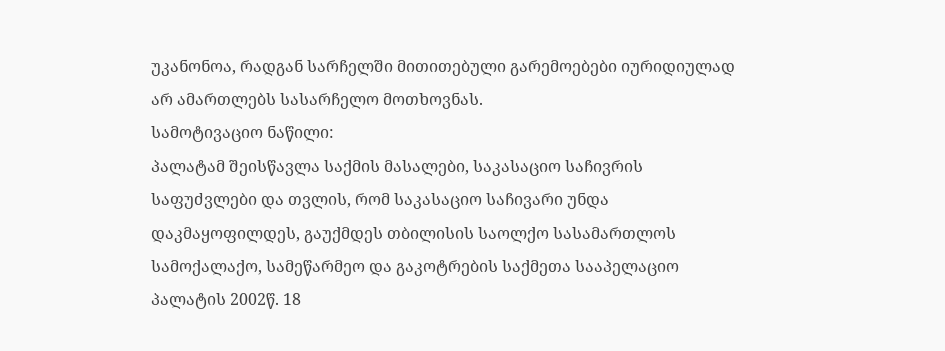უკანონოა, რადგან სარჩელში მითითებული გარემოებები იურიდიულად არ ამართლებს სასარჩელო მოთხოვნას.
სამოტივაციო ნაწილი:
პალატამ შეისწავლა საქმის მასალები, საკასაციო საჩივრის საფუძვლები და თვლის, რომ საკასაციო საჩივარი უნდა დაკმაყოფილდეს, გაუქმდეს თბილისის საოლქო სასამართლოს სამოქალაქო, სამეწარმეო და გაკოტრების საქმეთა სააპელაციო პალატის 2002წ. 18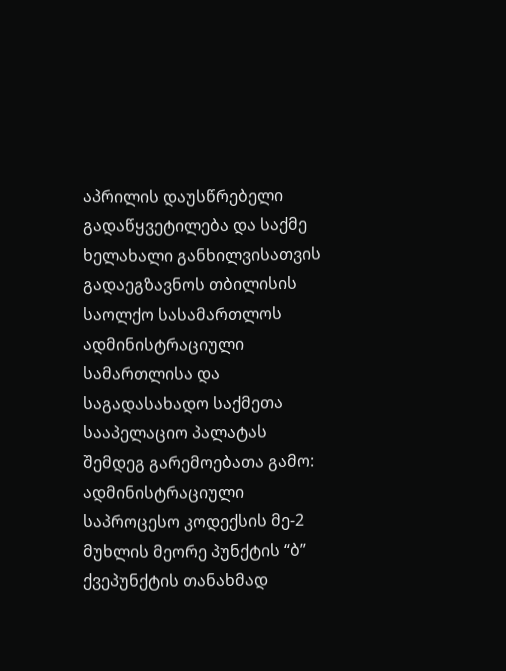აპრილის დაუსწრებელი გადაწყვეტილება და საქმე ხელახალი განხილვისათვის გადაეგზავნოს თბილისის საოლქო სასამართლოს ადმინისტრაციული სამართლისა და საგადასახადო საქმეთა სააპელაციო პალატას შემდეგ გარემოებათა გამო:
ადმინისტრაციული საპროცესო კოდექსის მე-2 მუხლის მეორე პუნქტის “ბ” ქვეპუნქტის თანახმად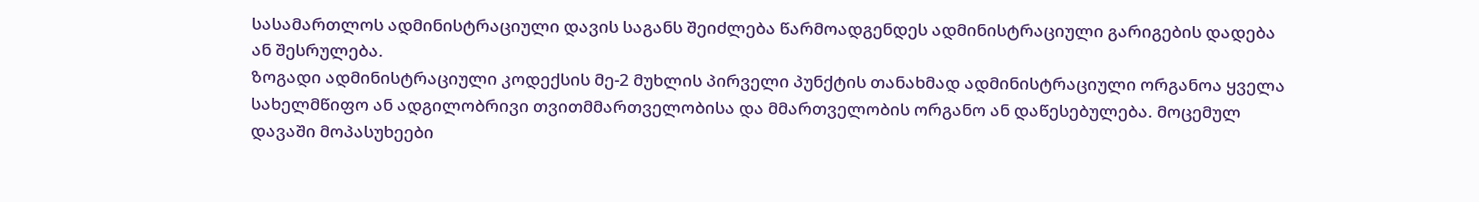სასამართლოს ადმინისტრაციული დავის საგანს შეიძლება წარმოადგენდეს ადმინისტრაციული გარიგების დადება ან შესრულება.
ზოგადი ადმინისტრაციული კოდექსის მე-2 მუხლის პირველი პუნქტის თანახმად ადმინისტრაციული ორგანოა ყველა სახელმწიფო ან ადგილობრივი თვითმმართველობისა და მმართველობის ორგანო ან დაწესებულება. მოცემულ დავაში მოპასუხეები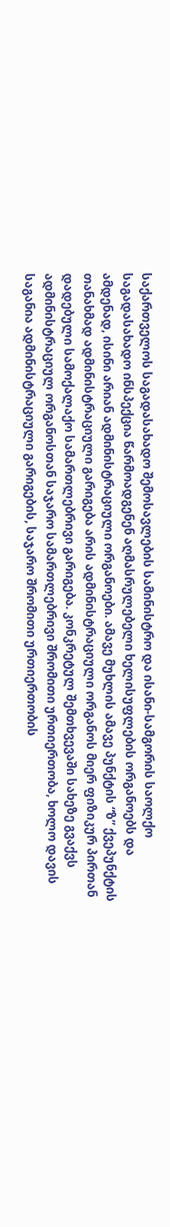საქართველოს საგადასახადო შემოსავლების სამინისტრო და ისანი-სამგორის საოლქო საგადასახადო ინსპექცია წარმოადგენენ აღმასრულებელი ხელისუფლების ორგანოებს და ამდენად, ისინი არიან ადმინისტრაციული ორგანოები. ამავე მუხლის ამავე პუნქტის “ზ” ქვეპუნქტის თანახმად ადმინისტრაციული გარიგება არის ადმინისტრაციული ორგანოს მიერ ფიზიკურ პირთან დადებული სამოქალაქო სამართლებრივი გარიგება. კონკრეტულ შემთხვევაში სახეზე გვაქვს ადმინისტრაციულ ორგანოსთან საჯარო სამართლებრივი შრომითი ურთიერთობა, ხოლო დავის საგანია ადმინისტრაციული გარიგების, საჯარო შრომითი ურთიერთობის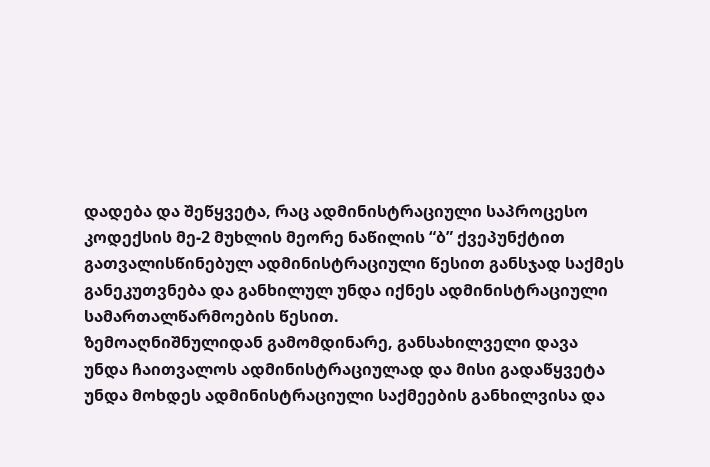დადება და შეწყვეტა, რაც ადმინისტრაციული საპროცესო კოდექსის მე-2 მუხლის მეორე ნაწილის “ბ” ქვეპუნქტით გათვალისწინებულ ადმინისტრაციული წესით განსჯად საქმეს განეკუთვნება და განხილულ უნდა იქნეს ადმინისტრაციული სამართალწარმოების წესით.
ზემოაღნიშნულიდან გამომდინარე, განსახილველი დავა უნდა ჩაითვალოს ადმინისტრაციულად და მისი გადაწყვეტა უნდა მოხდეს ადმინისტრაციული საქმეების განხილვისა და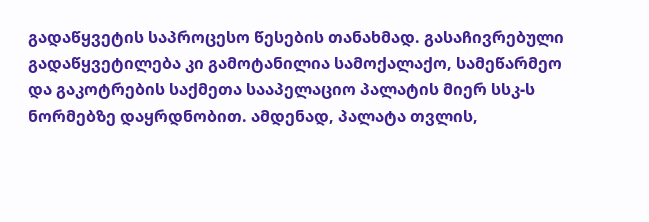გადაწყვეტის საპროცესო წესების თანახმად. გასაჩივრებული გადაწყვეტილება კი გამოტანილია სამოქალაქო, სამეწარმეო და გაკოტრების საქმეთა სააპელაციო პალატის მიერ სსკ-ს ნორმებზე დაყრდნობით. ამდენად, პალატა თვლის,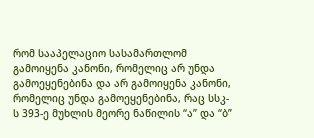რომ სააპელაციო სასამართლომ გამოიყენა კანონი, რომელიც არ უნდა გამოეყენებინა და არ გამოიყენა კანონი, რომელიც უნდა გამოეყენებინა, რაც სსკ-ს 393-ე მუხლის მეორე ნაწილის “ა” და “ბ”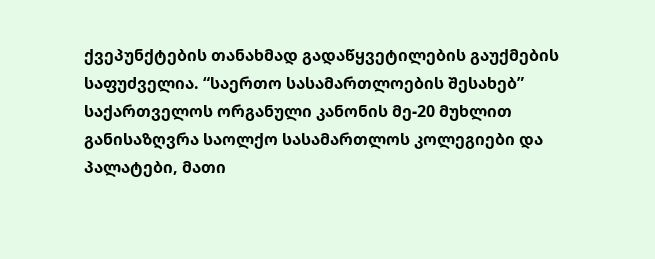ქვეპუნქტების თანახმად გადაწყვეტილების გაუქმების საფუძველია. “საერთო სასამართლოების შესახებ” საქართველოს ორგანული კანონის მე-20 მუხლით განისაზღვრა საოლქო სასამართლოს კოლეგიები და პალატები, მათი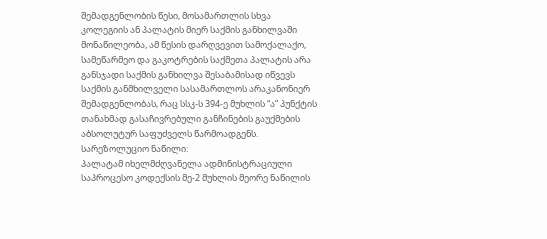შემადგენლობის წესი, მოსამართლის სხვა კოლეგიის ან პალატის მიერ საქმის განხილვაში მონაწილეობა, ამ წესის დარღვევით სამოქალაქო, სამეწარმეო და გაკოტრების საქმეთა პალატის არა განსჯადი საქმის განხილვა შესაბამისად იწვევს საქმის განმხილველი სასამართლოს არაკანონიერ შემადგენლობას, რაც სსკ-ს 394-ე მუხლის “ა” პუნქტის თანახმად გასაჩივრებული განჩინების გაუქმების აბსოლუტურ საფუძველს წარმოადგენს.
სარეზოლუციო ნაწილი:
პალატამ იხელმძღვანელა ადმინისტრაციული საპროცესო კოდექსის მე-2 მუხლის მეორე ნაწილის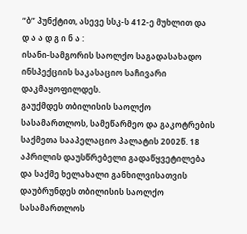“ბ” პუნქტით, ასევე სსკ-ს 412-ე მუხლით და
დ ა ა დ გ ი ნ ა :
ისანი-სამგორის საოლქო საგადასახადო ინსპექციის საკასაციო საჩივარი დაკმაყოფილდეს.
გაუქმდეს თბილისის საოლქო სასამართლოს, სამეწარმეო და გაკოტრების საქმეთა სააპელაციო პალატის 2002წ. 18 აპრილის დაუსწრებელი გადაწყვეტილება და საქმე ხელახალი განხილვისათვის დაუბრუნდეს თბილისის საოლქო სასამართლოს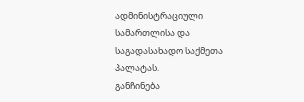ადმინისტრაციული სამართლისა და საგადასახადო საქმეთა პალატას.
განჩინება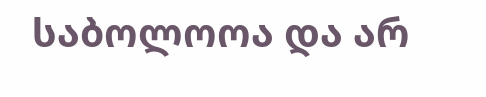საბოლოოა და არ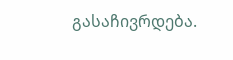გასაჩივრდება.